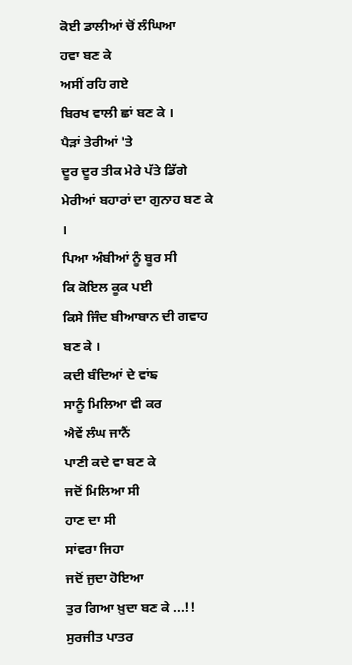ਕੋਈ ਡਾਲੀਆਂ ਚੋਂ ਲੰਘਿਆ
ਹਵਾ ਬਣ ਕੇ
ਅਸੀਂ ਰਹਿ ਗਏ
ਬਿਰਖ ਵਾਲੀ ਛਾਂ ਬਣ ਕੇ ।
ਪੈੜਾਂ ਤੇਰੀਆਂ 'ਤੇ
ਦੂਰ ਦੂਰ ਤੀਕ ਮੇਰੇ ਪੱਤੇ ਡਿੱਗੇ
ਮੇਰੀਆਂ ਬਹਾਰਾਂ ਦਾ ਗੁਨਾਹ ਬਣ ਕੇ ।
ਪਿਆ ਅੰਬੀਆਂ ਨੂੰ ਬੂਰ ਸੀ
ਕਿ ਕੋਇਲ ਕੂਕ ਪਈ
ਕਿਸੇ ਜਿੰਦ ਬੀਆਬਾਨ ਦੀ ਗਵਾਹ ਬਣ ਕੇ ।
ਕਦੀ ਬੰਦਿਆਂ ਦੇ ਵਾਂਙ
ਸਾਨੂੰ ਮਿਲਿਆ ਵੀ ਕਰ
ਐਵੇਂ ਲੰਘ ਜਾਨੈਂ
ਪਾਣੀ ਕਦੇ ਵਾ ਬਣ ਕੇ
ਜਦੋਂ ਮਿਲਿਆ ਸੀ
ਹਾਣ ਦਾ ਸੀ
ਸਾਂਵਰਾ ਜਿਹਾ
ਜਦੋਂ ਜੁਦਾ ਹੋਇਆ
ਤੁਰ ਗਿਆ ਖ਼ੁਦਾ ਬਣ ਕੇ ...!!
ਸੁਰਜੀਤ ਪਾਤਰ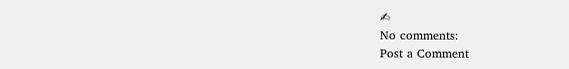✍
No comments:
Post a Comment